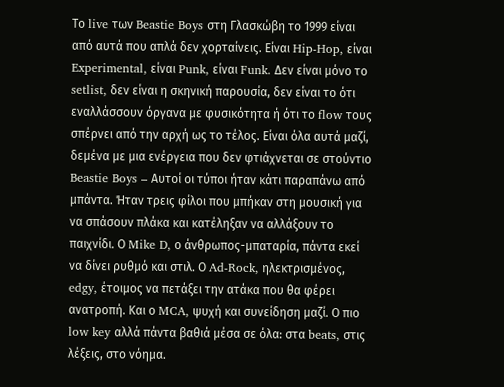Το live των Beastie Boys στη Γλασκώβη το 1999 είναι από αυτά που απλά δεν χορταίνεις. Είναι Hip-Hop, είναι Experimental, είναι Punk, είναι Funk. Δεν είναι μόνο το setlist, δεν είναι η σκηνική παρουσία, δεν είναι το ότι εναλλάσσουν όργανα με φυσικότητα ή ότι το flow τους σπέρνει από την αρχή ως το τέλος. Είναι όλα αυτά μαζί, δεμένα με μια ενέργεια που δεν φτιάχνεται σε στούντιο
Beastie Boys – Αυτοί οι τύποι ήταν κάτι παραπάνω από μπάντα. Ήταν τρεις φίλοι που μπήκαν στη μουσική για να σπάσουν πλάκα και κατέληξαν να αλλάξουν το παιχνίδι. Ο Mike D, ο άνθρωπος-μπαταρία, πάντα εκεί να δίνει ρυθμό και στιλ. Ο Ad-Rock, ηλεκτρισμένος, edgy, έτοιμος να πετάξει την ατάκα που θα φέρει ανατροπή. Και ο MCA, ψυχή και συνείδηση μαζί. Ο πιο low key αλλά πάντα βαθιά μέσα σε όλα: στα beats, στις λέξεις, στο νόημα.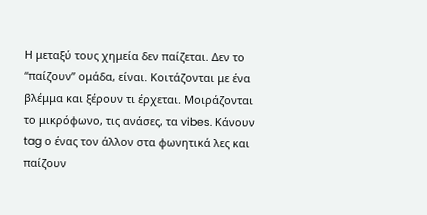Η μεταξύ τους χημεία δεν παίζεται. Δεν το “παίζουν” ομάδα, είναι. Κοιτάζονται με ένα βλέμμα και ξέρουν τι έρχεται. Μοιράζονται το μικρόφωνο, τις ανάσες, τα vibes. Κάνουν tag ο ένας τον άλλον στα φωνητικά λες και παίζουν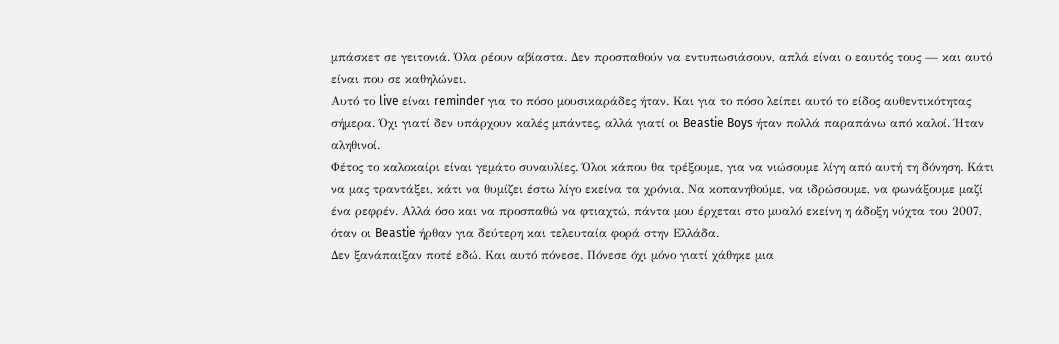μπάσκετ σε γειτονιά. Όλα ρέουν αβίαστα. Δεν προσπαθούν να εντυπωσιάσουν, απλά είναι ο εαυτός τους — και αυτό είναι που σε καθηλώνει.
Αυτό το live είναι reminder για το πόσο μουσικαράδες ήταν. Και για το πόσο λείπει αυτό το είδος αυθεντικότητας σήμερα. Όχι γιατί δεν υπάρχουν καλές μπάντες, αλλά γιατί οι Beastie Boys ήταν πολλά παραπάνω από καλοί. Ήταν αληθινοί.
Φέτος το καλοκαίρι είναι γεμάτο συναυλίες. Όλοι κάπου θα τρέξουμε, για να νιώσουμε λίγη από αυτή τη δόνηση. Κάτι να μας τραντάξει, κάτι να θυμίζει έστω λίγο εκείνα τα χρόνια. Να κοπανηθούμε, να ιδρώσουμε, να φωνάξουμε μαζί ένα ρεφρέν. Αλλά όσο και να προσπαθώ να φτιαχτώ, πάντα μου έρχεται στο μυαλό εκείνη η άδοξη νύχτα του 2007, όταν οι Beastie ήρθαν για δεύτερη και τελευταία φορά στην Ελλάδα.
Δεν ξανάπαιξαν ποτέ εδώ. Και αυτό πόνεσε. Πόνεσε όχι μόνο γιατί χάθηκε μια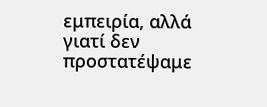εμπειρία, αλλά γιατί δεν προστατέψαμε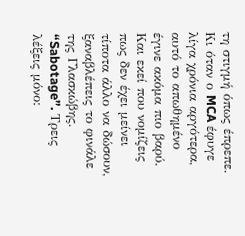τη στιγμή όπως έπρεπε. Κι όταν ο MCA έφυγε λίγα χρόνια αργότερα, αυτό το απωθημένο έγινε ακόμα πιο βαρύ.
Και εκεί που νομίζεις πως δεν έχει μείνει τίποτα άλλο να δώσουν, ξαναβλέπεις το φινάλε της Γλασκώβης. “Sabotage”. Τρεις λέξεις μόνο: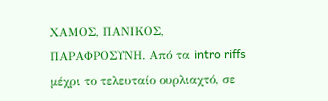ΧΑΜΟΣ, ΠΑΝΙΚΟΣ, ΠΑΡΑΦΡΟΣΥΝΗ. Από τα intro riffs μέχρι το τελευταίο ουρλιαχτό, σε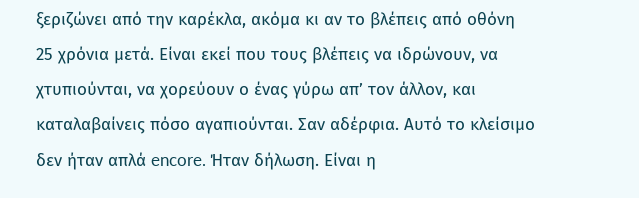ξεριζώνει από την καρέκλα, ακόμα κι αν το βλέπεις από οθόνη 25 χρόνια μετά. Είναι εκεί που τους βλέπεις να ιδρώνουν, να χτυπιούνται, να χορεύουν ο ένας γύρω απ’ τον άλλον, και καταλαβαίνεις πόσο αγαπιούνται. Σαν αδέρφια. Αυτό το κλείσιμο δεν ήταν απλά encore. Ήταν δήλωση. Είναι η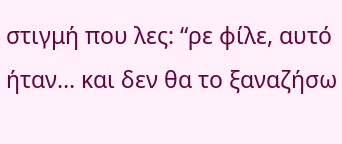στιγμή που λες: “ρε φίλε, αυτό ήταν… και δεν θα το ξαναζήσω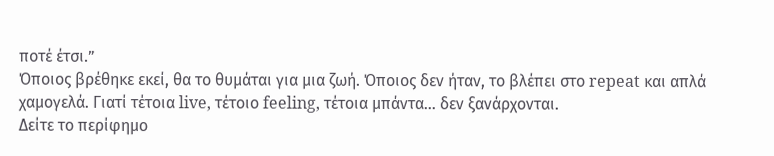ποτέ έτσι.”
Όποιος βρέθηκε εκεί, θα το θυμάται για μια ζωή. Όποιος δεν ήταν, το βλέπει στο repeat και απλά χαμογελά. Γιατί τέτοια live, τέτοιο feeling, τέτοια μπάντα… δεν ξανάρχονται.
Δείτε το περίφημο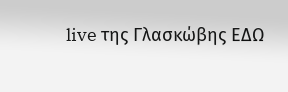live της Γλασκώβης ΕΔΩ